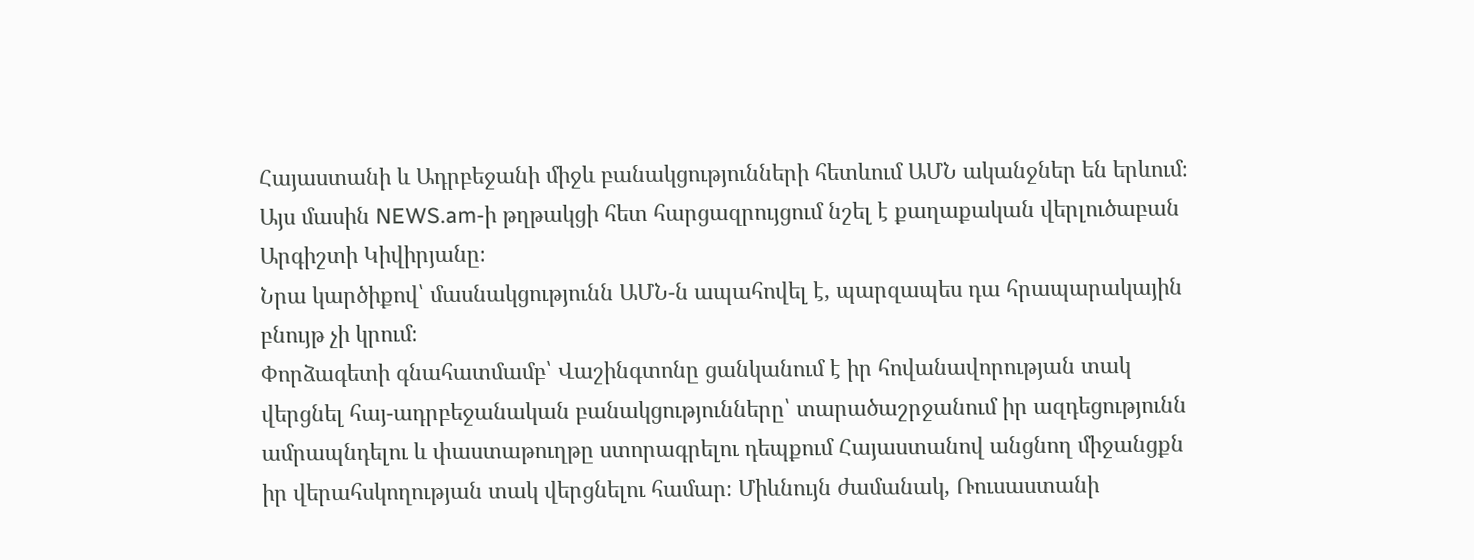Հայաստանի և Ադրբեջանի միջև բանակցությունների հետևում ԱՄՆ ականջներ են երևում։ Այս մասին NEWS.am-ի թղթակցի հետ հարցազրույցում նշել է քաղաքական վերլուծաբան Արգիշտի Կիվիրյանը։
Նրա կարծիքով՝ մասնակցությունն ԱՄՆ-ն ապահովել է, պարզապես դա հրապարակային բնույթ չի կրում։
Փորձագետի գնահատմամբ՝ Վաշինգտոնը ցանկանում է իր հովանավորության տակ վերցնել հայ-ադրբեջանական բանակցությունները՝ տարածաշրջանում իր ազդեցությունն ամրապնդելու և փաստաթուղթը ստորագրելու դեպքում Հայաստանով անցնող միջանցքն իր վերահսկողության տակ վերցնելու համար։ Միևնույն ժամանակ, Ռուսաստանի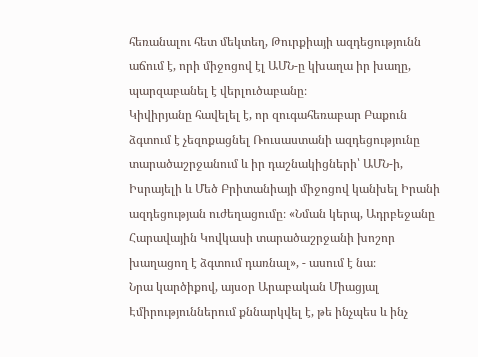հեռանալու հետ մեկտեղ, Թուրքիայի ազդեցությունն աճում է, որի միջոցով էլ ԱՄՆ-ը կխաղա իր խաղը, պարզաբանել է վերլուծաբանը։
Կիվիրյանը հավելել է, որ զուգահեռաբար Բաքուն ձգտում է չեզոքացնել Ռուսաստանի ազդեցությունը տարածաշրջանում և իր դաշնակիցների՝ ԱՄՆ-ի, Իսրայելի և Մեծ Բրիտանիայի միջոցով կանխել Իրանի ազդեցության ուժեղացումը։ «Նման կերպ, Ադրբեջանը Հարավային Կովկասի տարածաշրջանի խոշոր խաղացող է ձգտում դառնալ», - ասում է նա։
Նրա կարծիքով, այսօր Արաբական Միացյալ Էմիրություններում քննարկվել է, թե ինչպես և ինչ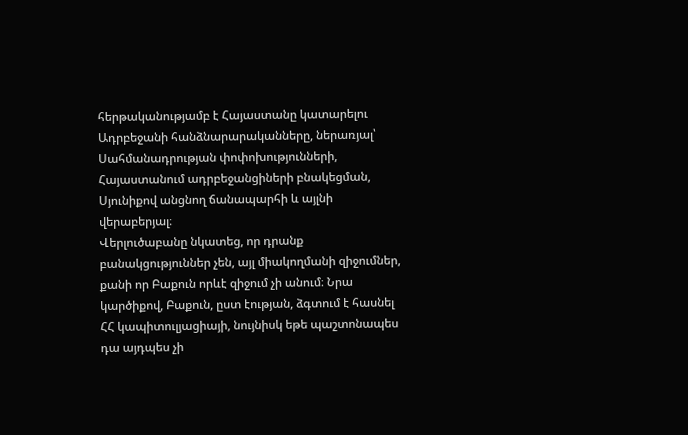հերթականությամբ է Հայաստանը կատարելու Ադրբեջանի հանձնարարականները, ներառյալ՝ Սահմանադրության փոփոխությունների, Հայաստանում ադրբեջանցիների բնակեցման, Սյունիքով անցնող ճանապարհի և այլնի վերաբերյալ։
Վերլուծաբանը նկատեց, որ դրանք բանակցություններ չեն, այլ միակողմանի զիջումներ, քանի որ Բաքուն որևէ զիջում չի անում։ Նրա կարծիքով, Բաքուն, ըստ էության, ձգտում է հասնել ՀՀ կապիտուլյացիայի, նույնիսկ եթե պաշտոնապես դա այդպես չի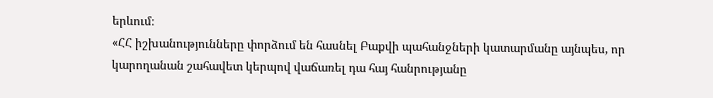երևում։
«ՀՀ իշխանությունները փորձում են հասնել Բաքվի պահանջների կատարմանը այնպես, որ կարողանան շահավետ կերպով վաճառել դա հայ հանրությանը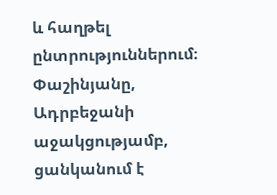և հաղթել ընտրություններում։ Փաշինյանը, Ադրբեջանի աջակցությամբ, ցանկանում է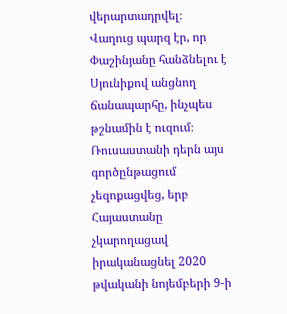վերարտադրվել։
Վաղուց պարզ էր, որ Փաշինյանը հանձնելու է Սյունիքով անցնող ճանապարհը, ինչպես թշնամին է ուզում։ Ռուսաստանի դերն այս գործընթացում չեզոքացվեց, երբ Հայաստանը չկարողացավ իրականացնել 2020 թվականի նոյեմբերի 9-ի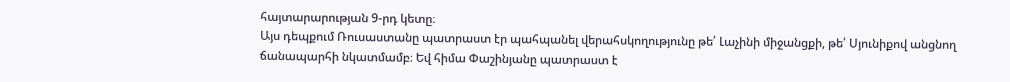հայտարարության 9-րդ կետը։
Այս դեպքում Ռուսաստանը պատրաստ էր պահպանել վերահսկողությունը թե՛ Լաչինի միջանցքի, թե՛ Սյունիքով անցնող ճանապարհի նկատմամբ։ Եվ հիմա Փաշինյանը պատրաստ է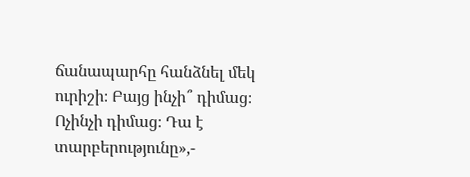ճանապարհը հանձնել մեկ ուրիշի։ Բայց ինչի՞ դիմաց։ Ոչինչի դիմաց։ Դա է տարբերությունը»,-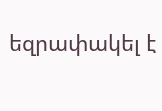եզրափակել է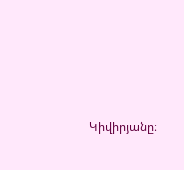Կիվիրյանը։